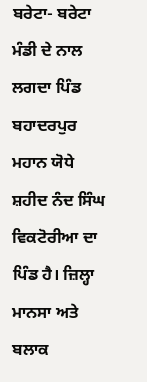ਬਰੇਟਾ- ਬਰੇਟਾ ਮੰਡੀ ਦੇ ਨਾਲ ਲਗਦਾ ਪਿੰਡ ਬਹਾਦਰਪੁਰ ਮਹਾਨ ਯੋਧੇ ਸ਼ਹੀਦ ਨੰਦ ਸਿੰਘ ਵਿਕਟੋਰੀਆ ਦਾ ਪਿੰਡ ਹੈ। ਜ਼ਿਲ੍ਹਾ ਮਾਨਸਾ ਅਤੇ ਬਲਾਕ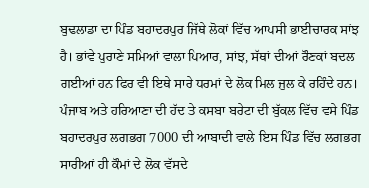ਬੁਢਲਾਡਾ ਦਾ ਪਿੰਡ ਬਹਾਦਰਪੁਰ ਜਿੱਥੇ ਲੋਕਾਂ ਵਿੱਚ ਆਪਸੀ ਭਾਈਚਾਰਕ ਸਾਂਝ ਹੈ। ਭਾਂਵੇ ਪੁਰਾਣੇ ਸਮਿਆਂ ਵਾਲਾ ਪਿਆਰ, ਸਾਂਝ, ਸੱਥਾਂ ਦੀਆਂ ਰੌਣਕਾਂ ਬਦਲ ਗਈਆਂ ਹਨ ਫਿਰ ਵੀ ਇਥੇ ਸਾਰੇ ਧਰਮਾਂ ਦੇ ਲੋਕ ਮਿਲ ਜੁਲ ਕੇ ਰਹਿੰਦੇ ਹਨ। ਪੰਜਾਬ ਅਤੇ ਹਰਿਆਣਾ ਦੀ ਹੱਦ ਤੇ ਕਸਬਾ ਬਰੇਟਾ ਦੀ ਬੁੱਕਲ ਵਿੱਚ ਵਸੇ ਪਿੰਡ ਬਹਾਦਰਪੁਰ ਲਗਭਗ 7000 ਦੀ ਆਬਾਦੀ ਵਾਲੇ ਇਸ ਪਿੰਡ ਵਿੱਚ ਲਗਭਗ ਸਾਰੀਆਂ ਹੀ ਕੌਮਾਂ ਦੇ ਲੋਕ ਵੱਸਦੇ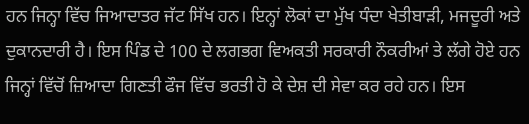ਹਨ ਜਿਨ੍ਹਾ ਵਿੱਚ ਜਿਆਦਾਤਰ ਜੱਟ ਸਿੱਖ ਹਨ। ਇਨ੍ਹਾਂ ਲੋਕਾਂ ਦਾ ਮੁੱਖ ਧੰਦਾ ਖੇਤੀਬਾੜੀ, ਮਜਦੂਰੀ ਅਤੇ ਦੁਕਾਨਦਾਰੀ ਹੈ। ਇਸ ਪਿੰਡ ਦੇ 100 ਦੇ ਲਗਭਗ ਵਿਅਕਤੀ ਸਰਕਾਰੀ ਨੌਕਰੀਆਂ ਤੇ ਲੱਗੇ ਹੋਏ ਹਨ ਜਿਨ੍ਹਾਂ ਵਿੱਚੋਂ ਜ਼ਿਆਦਾ ਗਿਣਤੀ ਫੌਜ ਵਿੱਚ ਭਰਤੀ ਹੋ ਕੇ ਦੇਸ਼ ਦੀ ਸੇਵਾ ਕਰ ਰਹੇ ਹਨ। ਇਸ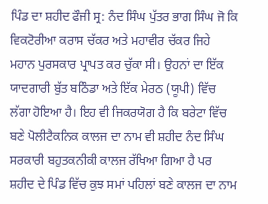ਪਿੰਡ ਦਾ ਸ਼ਹੀਦ ਫੌਜੀ ਸ੍ਰ: ਨੰਦ ਸਿੰਘ ਪੁੱਤਰ ਭਾਗ ਸਿੰਘ ਜੋ ਕਿ ਵਿਕਟੋਰੀਆ ਕਰਾਸ ਚੱਕਰ ਅਤੇ ਮਹਾਵੀਰ ਚੱਕਰ ਜਿਹੇ ਮਹਾਨ ਪੁਰਸਕਾਰ ਪ੍ਰਾਪਤ ਕਰ ਚੁੱਕਾ ਸੀ। ਉਹਨਾਂ ਦਾ ਇੱਕ ਯਾਦਗਾਰੀ ਬੁੱਤ ਬਠਿੰਡਾ ਅਤੇ ਇੱਕ ਮੇਰਠ (ਯੂਪੀ) ਵਿੱਚ ਲੱਗਾ ਹੋਇਆ ਹੈ। ਇਹ ਵੀ ਜਿਕਰਯੋਗ ਹੈ ਕਿ ਬਰੇਟਾ ਵਿੱਚ ਬਣੇ ਪੋਲੀਟੈਕਨਿਕ ਕਾਲਜ ਦਾ ਨਾਮ ਵੀ ਸ਼ਹੀਦ ਨੰਦ ਸਿੰਘ ਸਰਕਾਰੀ ਬਹੁਤਕਨੀਕੀ ਕਾਲਜ ਰੱਖਿਆ ਗਿਆ ਹੈ ਪਰ ਸ਼ਹੀਦ ਦੇ ਪਿੰਡ ਵਿੱਚ ਕੁਝ ਸਮਾਂ ਪਹਿਲਾਂ ਬਣੇ ਕਾਲਜ ਦਾ ਨਾਮ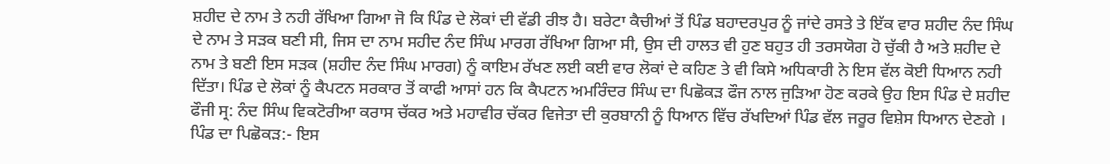ਸ਼ਹੀਦ ਦੇ ਨਾਮ ਤੇ ਨਹੀ ਰੱਖਿਆ ਗਿਆ ਜੋ ਕਿ ਪਿੰਡ ਦੇ ਲੋਕਾਂ ਦੀ ਵੱਡੀ ਰੀਝ ਹੈ। ਬਰੇਟਾ ਕੈਚੀਆਂ ਤੋਂ ਪਿੰਡ ਬਹਾਦਰਪੁਰ ਨੂੰ ਜਾਂਦੇ ਰਸਤੇ ਤੇ ਇੱਕ ਵਾਰ ਸ਼ਹੀਦ ਨੰਦ ਸਿੰਘ ਦੇ ਨਾਮ ਤੇ ਸੜਕ ਬਣੀ ਸੀ, ਜਿਸ ਦਾ ਨਾਮ ਸਹੀਦ ਨੰਦ ਸਿੰਘ ਮਾਰਗ ਰੱਖਿਆ ਗਿਆ ਸੀ, ਉਸ ਦੀ ਹਾਲਤ ਵੀ ਹੁਣ ਬਹੁਤ ਹੀ ਤਰਸਯੋਗ ਹੋ ਚੁੱਕੀ ਹੈ ਅਤੇ ਸ਼ਹੀਦ ਦੇ ਨਾਮ ਤੇ ਬਣੀ ਇਸ ਸੜਕ (ਸ਼ਹੀਦ ਨੰਦ ਸਿੰਘ ਮਾਰਗ) ਨੂੰ ਕਾਇਮ ਰੱਖਣ ਲਈ ਕਈ ਵਾਰ ਲੋਕਾਂ ਦੇ ਕਹਿਣ ਤੇ ਵੀ ਕਿਸੇ ਅਧਿਕਾਰੀ ਨੇ ਇਸ ਵੱਲ ਕੋਈ ਧਿਆਨ ਨਹੀ ਦਿੱਤਾ। ਪਿੰਡ ਦੇ ਲੋਕਾਂ ਨੂੰ ਕੈਪਟਨ ਸਰਕਾਰ ਤੋਂ ਕਾਫੀ ਆਸਾਂ ਹਨ ਕਿ ਕੈਪਟਨ ਅਮਰਿੰਦਰ ਸਿੰਘ ਦਾ ਪਿਛੋਕੜ ਫੌਜ ਨਾਲ ਜੁੜਿਆ ਹੋਣ ਕਰਕੇ ਉਹ ਇਸ ਪਿੰਡ ਦੇ ਸ਼ਹੀਦ ਫੌਜੀ ਸ੍ਰ: ਨੰਦ ਸਿੰਘ ਵਿਕਟੋਰੀਆ ਕਰਾਸ ਚੱਕਰ ਅਤੇ ਮਹਾਵੀਰ ਚੱਕਰ ਵਿਜੇਤਾ ਦੀ ਕੁਰਬਾਨੀ ਨੂੰ ਧਿਆਨ ਵਿੱਚ ਰੱਖਦਿਆਂ ਪਿੰਡ ਵੱਲ ਜਰੂਰ ਵਿਸ਼ੇਸ ਧਿਆਨ ਦੇਣਗੇ ।
ਪਿੰਡ ਦਾ ਪਿਛੋਕੜ:- ਇਸ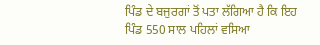ਪਿੰਡ ਦੇ ਬਜੁਰਗਾਂ ਤੋਂ ਪਤਾ ਲੱਗਿਆ ਹੈ ਕਿ ਇਹ ਪਿੰਡ 550 ਸਾਲ ਪਹਿਲਾਂ ਵਸਿਆ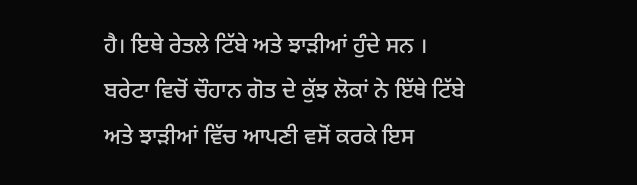ਹੈ। ਇਥੇ ਰੇਤਲੇ ਟਿੱਬੇ ਅਤੇ ਝਾੜੀਆਂ ਹੁੰਦੇ ਸਨ । ਬਰੇਟਾ ਵਿਚੋਂ ਚੌਹਾਨ ਗੋਤ ਦੇ ਕੁੱਝ ਲੋਕਾਂ ਨੇ ਇੱਥੇ ਟਿੱਬੇ ਅਤੇ ਝਾੜੀਆਂ ਵਿੱਚ ਆਪਣੀ ਵਸੋਂ ਕਰਕੇ ਇਸ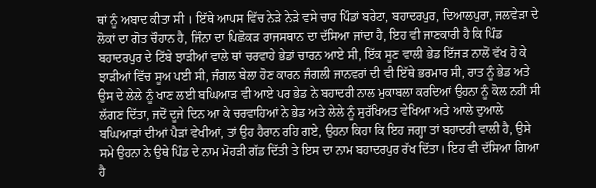ਥਾਂ ਨੂੰ ਅਬਾਦ ਕੀਤਾ ਸੀ । ਇੱਥੇ ਆਪਸ ਵਿੱਚ ਨੇੜੇ ਨੇੜੇ ਵਸੇ ਚਾਰ ਪਿੰਡਾਂ ਬਰੇਟਾ, ਬਹਾਦਰਪੁਰ, ਦਿਆਲਪੁਰਾ, ਜਲਵੇੜਾ ਦੇ ਲੋਕਾਂ ਦਾ ਗੋਤ ਚੌਹਾਨ ਹੈ, ਜਿੰਨਾ ਦਾ ਪਿਛੋਕੜ ਰਾਜਸਥਾਨ ਦਾ ਦੱਸਿਆ ਜਾਂਦਾ ਹੈ, ਇਹ ਵੀ ਜਾਣਕਾਰੀ ਹੈ ਕਿ ਪਿੰਡ ਬਹਾਦਰਪੁਰ ਦੇ ਟਿੱਬੇ ਝਾੜੀਆਂ ਵਾਲੇ ਥਾਂ ਚਰਵਾਹੇ ਭੇਡਾਂ ਚਾਰਨ ਆਏ ਸੀ, ਇੱਕ ਸੂਣ ਵਾਲੀ ਭੇਡ ਇੱਜੜ ਨਾਲੋਂ ਵੱਖ ਹੋ ਕੇ ਝਾੜੀਆਂ ਵਿੱਚ ਸੂਅ ਪਈ ਸੀ, ਜੰਗਲ ਬੇਲਾ ਹੋਣ ਕਾਰਨ ਜੰਗਲੀ ਜਾਨਵਰਾਂ ਦੀ ਵੀ ਇੱਥੇ ਭਰਮਾਰ ਸੀ, ਰਾਤ ਨੂੰ ਭੇਡ ਅਤੇ ਉਸ ਦੇ ਲੇਲੇ ਨੂੰ ਖਾਣ ਲਈ ਬਘਿਆੜ ਵੀ ਆਏ ਪਰ ਭੇਡ ਨੇ ਬਹਾਦਰੀ ਨਾਲ ਮੁਕਾਬਲਾ ਕਰਦਿਆਂ ਉਹਨਾ ਨੂੰ ਕੋਲ ਨਹੀਂ ਸੀ ਲੱਗਣ ਦਿੱਤਾ, ਜਦੋਂ ਦੂਜੇ ਦਿਨ ਆ ਕੇ ਚਰਵਾਹਿਆਂ ਨੇ ਭੇਡ ਅਤੇ ਲੇਲੇ ਨੂੰ ਸੁਰੱਖਿਅਤ ਵੇਖਿਆ ਅਤੇ ਆਲੇ ਦੁਆਲੇ ਬਘਿਆੜਾਂ ਦੀਆਂ ਪੈੜਾਂ ਵੇਖੀਆਂ, ਤਾਂ ਉਹ ਹੈਰਾਨ ਰਹਿ ਗਏ, ਉਹਨਾ ਕਿਹਾ ਕਿ ਇਹ ਜਗ੍ਹਾ ਤਾਂ ਬਹਾਦਰੀ ਵਾਲੀ ਹੈ, ਉਸੇ ਸਮੇ ਉਹਨਾ ਨੇ ਉਥੇ ਪਿੰਡ ਦੇ ਨਾਮ ਮੋਹੜੀ ਗੱਡ ਦਿੱਤੀ ਤੇ ਇਸ ਦਾ ਨਾਮ ਬਹਾਦਰਪੁਰ ਰੱਖ ਦਿੱਤਾ। ਇਹ ਵੀ ਦੱਸਿਆ ਗਿਆ ਹੈ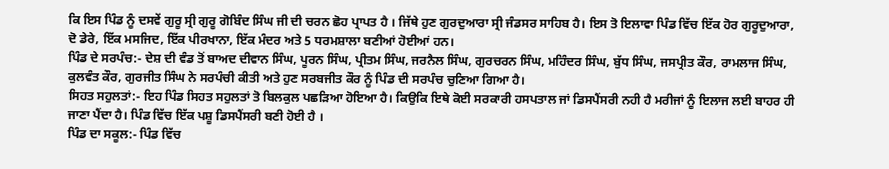ਕਿ ਇਸ ਪਿੰਡ ਨੂੰ ਦਸਵੇਂ ਗੁਰੂ ਸ੍ਰੀ ਗੁਰੂ ਗੋਬਿੰਦ ਸਿੰਘ ਜੀ ਦੀ ਚਰਨ ਛੋਹ ਪ੍ਰਾਪਤ ਹੈ । ਜਿੱਥੇ ਹੁਣ ਗੁਰਦੁਆਰਾ ਸ੍ਰੀ ਜੰਡਸਰ ਸਾਹਿਬ ਹੈ। ਇਸ ਤੋ ਇਲਾਵਾ ਪਿੰਡ ਵਿੱਚ ਇੱਕ ਹੋਰ ਗੁਰੂਦੁਆਰਾ, ਦੋ ਡੇਰੇ, ਇੱਕ ਮਸਜਿਦ, ਇੱਕ ਪੀਰਖਾਨਾ, ਇੱਕ ਮੰਦਰ ਅਤੇ 5 ਧਰਮਸ਼ਾਲਾ ਬਣੀਆਂ ਹੋਈਆਂ ਹਨ।
ਪਿੰਡ ਦੇ ਸਰਪੰਚ:- ਦੇਸ਼ ਦੀ ਵੰਡ ਤੋਂ ਬਾਅਦ ਦੀਵਾਨ ਸਿੰਘ, ਪੂਰਨ ਸਿੰਘ, ਪ੍ਰੀਤਮ ਸਿੰਘ, ਜਰਨੈਲ ਸਿੰਘ, ਗੁਰਚਰਨ ਸਿੰਘ, ਮਹਿੰਦਰ ਸਿੰਘ, ਬੁੱਧ ਸਿੰਘ, ਜਸਪ੍ਰੀਤ ਕੌਰ, ਰਾਮਲਾਜ ਸਿੰਘ, ਕੁਲਵੰਤ ਕੌਰ, ਗੁਰਜੀਤ ਸਿੰਘ ਨੇ ਸਰਪੰਚੀ ਕੀਤੀ ਅਤੇ ਹੁਣ ਸਰਬਜੀਤ ਕੌਰ ਨੂੰ ਪਿੰਡ ਦੀ ਸਰਪੰਚ ਚੁਣਿਆ ਗਿਆ ਹੈ।
ਸਿਹਤ ਸਹੁਲਤਾਂ:- ਇਹ ਪਿੰਡ ਸਿਹਤ ਸਹੁਲਤਾਂ ਤੋ ਬਿਲਕੁਲ ਪਛੜਿਆ ਹੋਇਆ ਹੈ। ਕਿਉਕਿ ਇਥੇ ਕੋਈ ਸਰਕਾਰੀ ਹਸਪਤਾਲ ਜਾਂ ਡਿਸਪੈਂਸਰੀ ਨਹੀ ਹੈ ਮਰੀਜਾਂ ਨੂੰ ਇਲਾਜ ਲਈ ਬਾਹਰ ਹੀ ਜਾਣਾ ਪੈਂਦਾ ਹੈ। ਪਿੰਡ ਵਿੱਚ ਇੱਕ ਪਸ਼ੂ ਡਿਸਪੈਂਸਰੀ ਬਣੀ ਹੋਈ ਹੈ ।
ਪਿੰਡ ਦਾ ਸਕੂਲ:- ਪਿੰਡ ਵਿੱਚ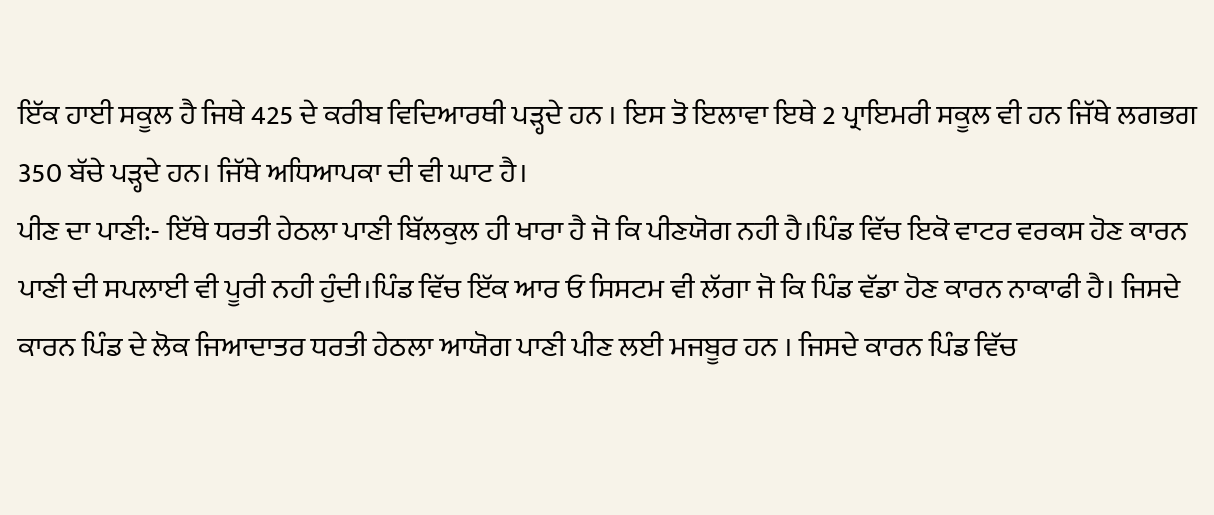ਇੱਕ ਹਾਈ ਸਕੂਲ ਹੈ ਜਿਥੇ 425 ਦੇ ਕਰੀਬ ਵਿਦਿਆਰਥੀ ਪੜ੍ਹਦੇ ਹਨ । ਇਸ ਤੋ ਇਲਾਵਾ ਇਥੇ 2 ਪ੍ਰਾਇਮਰੀ ਸਕੂਲ ਵੀ ਹਨ ਜਿੱਥੇ ਲਗਭਗ 350 ਬੱਚੇ ਪੜ੍ਹਦੇ ਹਨ। ਜਿੱਥੇ ਅਧਿਆਪਕਾ ਦੀ ਵੀ ਘਾਟ ਹੈ।
ਪੀਣ ਦਾ ਪਾਣੀ:- ਇੱਥੇ ਧਰਤੀ ਹੇਠਲਾ ਪਾਣੀ ਬਿੱਲਕੁਲ ਹੀ ਖਾਰਾ ਹੈ ਜੋ ਕਿ ਪੀਣਯੋਗ ਨਹੀ ਹੈ।ਪਿੰਡ ਵਿੱਚ ਇਕੋ ਵਾਟਰ ਵਰਕਸ ਹੋਣ ਕਾਰਨ ਪਾਣੀ ਦੀ ਸਪਲਾਈ ਵੀ ਪੂਰੀ ਨਹੀ ਹੁੰਦੀ।ਪਿੰਡ ਵਿੱਚ ਇੱਕ ਆਰ ਓ ਸਿਸਟਮ ਵੀ ਲੱਗਾ ਜੋ ਕਿ ਪਿੰਡ ਵੱਡਾ ਹੋਣ ਕਾਰਨ ਨਾਕਾਫੀ ਹੈ। ਜਿਸਦੇ ਕਾਰਨ ਪਿੰਡ ਦੇ ਲੋਕ ਜਿਆਦਾਤਰ ਧਰਤੀ ਹੇਠਲਾ ਆਯੋਗ ਪਾਣੀ ਪੀਣ ਲਈ ਮਜਬੂਰ ਹਨ । ਜਿਸਦੇ ਕਾਰਨ ਪਿੰਡ ਵਿੱਚ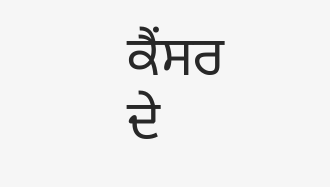ਕੈਂਸਰ ਦੇ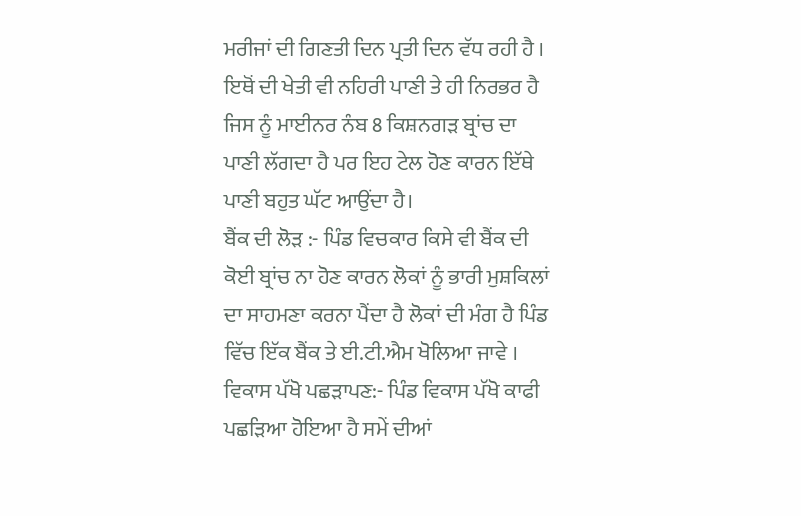ਮਰੀਜਾਂ ਦੀ ਗਿਣਤੀ ਦਿਨ ਪ੍ਰਤੀ ਦਿਨ ਵੱਧ ਰਹੀ ਹੈ । ਇਥੋਂ ਦੀ ਖੇਤੀ ਵੀ ਨਹਿਰੀ ਪਾਣੀ ਤੇ ਹੀ ਨਿਰਭਰ ਹੈ ਜਿਸ ਨੂੰ ਮਾਈਨਰ ਨੰਬ 8 ਕਿਸ਼ਨਗੜ ਬ੍ਰਾਂਚ ਦਾ ਪਾਣੀ ਲੱਗਦਾ ਹੈ ਪਰ ਇਹ ਟੇਲ ਹੋਣ ਕਾਰਨ ਇੱਥੇ ਪਾਣੀ ਬਹੁਤ ਘੱਟ ਆਉਂਦਾ ਹੈ।
ਬੈਂਕ ਦੀ ਲੋੜ :- ਪਿੰਡ ਵਿਚਕਾਰ ਕਿਸੇ ਵੀ ਬੈਂਕ ਦੀ ਕੋਈ ਬ੍ਰਾਂਚ ਨਾ ਹੋਣ ਕਾਰਨ ਲੋਕਾਂ ਨੂੰ ਭਾਰੀ ਮੁਸ਼ਕਿਲਾਂ ਦਾ ਸਾਹਮਣਾ ਕਰਨਾ ਪੈਂਦਾ ਹੈ ਲੋਕਾਂ ਦੀ ਮੰਗ ਹੈ ਪਿੰਡ ਵਿੱਚ ਇੱਕ ਬੈਂਕ ਤੇ ਈ.ਟੀ.ਐਮ ਖੋਲਿਆ ਜਾਵੇ ।
ਵਿਕਾਸ ਪੱਖੋ ਪਛੜਾਪਣ:- ਪਿੰਡ ਵਿਕਾਸ ਪੱਖੋ ਕਾਫੀ ਪਛੜਿਆ ਹੋਇਆ ਹੈ ਸਮੇਂ ਦੀਆਂ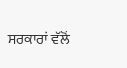ਸਰਕਾਰਾਂ ਵੱਲੋਂ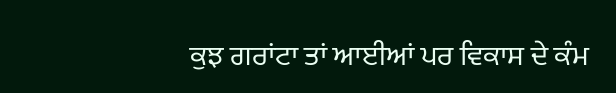ਕੁਝ ਗਰਾਂਟਾ ਤਾਂ ਆਈਆਂ ਪਰ ਵਿਕਾਸ ਦੇ ਕੰਮ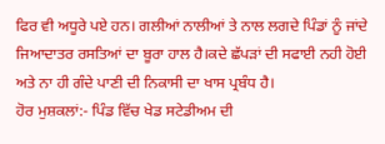ਫਿਰ ਵੀ ਅਧੂਰੇ ਪਏ ਹਨ। ਗਲੀਆਂ ਨਾਲੀਆਂ ਤੇ ਨਾਲ ਲਗਦੇ ਪਿੰਡਾਂ ਨੂੰ ਜਾਂਦੇ ਜਿਆਦਾਤਰ ਰਸਤਿਆਂ ਦਾ ਬੂਰਾ ਹਾਲ ਹੈ।ਕਦੇ ਛੱਪੜਾਂ ਦੀ ਸਫਾਈ ਨਹੀ ਹੋਈ ਅਤੇ ਨਾ ਹੀ ਗੰਦੇ ਪਾਣੀ ਦੀ ਨਿਕਾਸੀ ਦਾ ਖਾਸ ਪ੍ਰਬੰਧ ਹੈ।
ਹੋਰ ਮੁਸ਼ਕਲਾਂ:- ਪਿੰਡ ਵਿੱਚ ਖੇਡ ਸਟੇਡੀਅਮ ਦੀ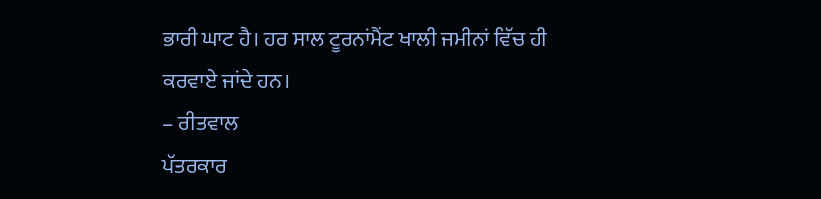ਭਾਰੀ ਘਾਟ ਹੈ। ਹਰ ਸਾਲ ਟੂਰਨਾਂਮੈਂਟ ਖਾਲੀ ਜਮੀਨਾਂ ਵਿੱਚ ਹੀ ਕਰਵਾਏ ਜਾਂਦੇ ਹਨ।
– ਰੀਤਵਾਲ
ਪੱਤਰਕਾਰ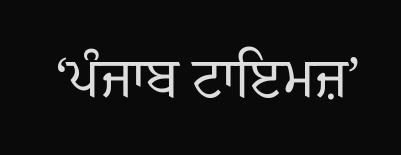‘ਪੰਜਾਬ ਟਾਇਮਜ਼’